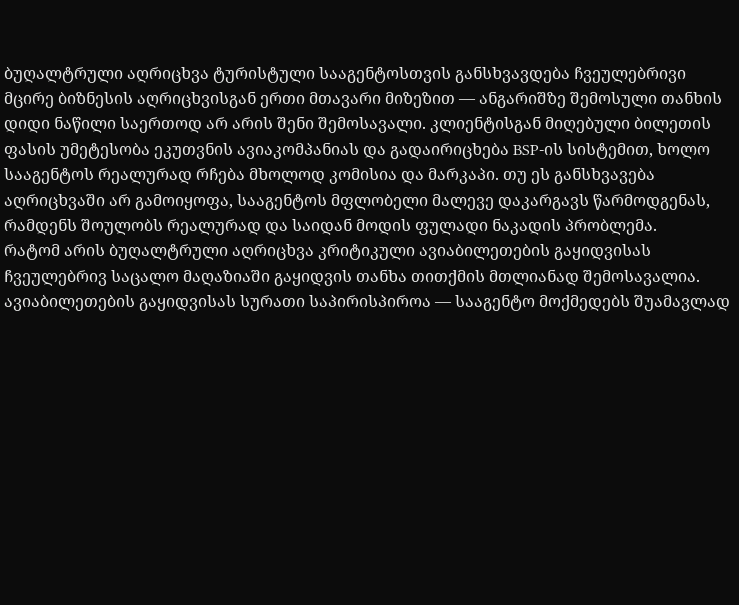ბუღალტრული აღრიცხვა ტურისტული სააგენტოსთვის განსხვავდება ჩვეულებრივი მცირე ბიზნესის აღრიცხვისგან ერთი მთავარი მიზეზით — ანგარიშზე შემოსული თანხის დიდი ნაწილი საერთოდ არ არის შენი შემოსავალი. კლიენტისგან მიღებული ბილეთის ფასის უმეტესობა ეკუთვნის ავიაკომპანიას და გადაირიცხება BSP-ის სისტემით, ხოლო სააგენტოს რეალურად რჩება მხოლოდ კომისია და მარკაპი. თუ ეს განსხვავება აღრიცხვაში არ გამოიყოფა, სააგენტოს მფლობელი მალევე დაკარგავს წარმოდგენას, რამდენს შოულობს რეალურად და საიდან მოდის ფულადი ნაკადის პრობლემა.
რატომ არის ბუღალტრული აღრიცხვა კრიტიკული ავიაბილეთების გაყიდვისას
ჩვეულებრივ საცალო მაღაზიაში გაყიდვის თანხა თითქმის მთლიანად შემოსავალია. ავიაბილეთების გაყიდვისას სურათი საპირისპიროა — სააგენტო მოქმედებს შუამავლად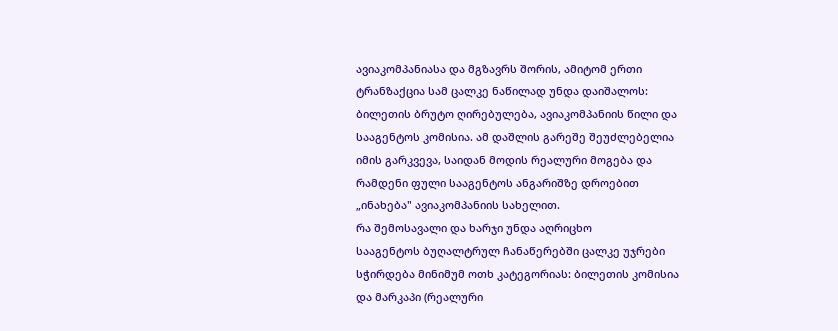ავიაკომპანიასა და მგზავრს შორის, ამიტომ ერთი ტრანზაქცია სამ ცალკე ნაწილად უნდა დაიშალოს: ბილეთის ბრუტო ღირებულება, ავიაკომპანიის წილი და სააგენტოს კომისია. ამ დაშლის გარეშე შეუძლებელია იმის გარკვევა, საიდან მოდის რეალური მოგება და რამდენი ფული სააგენტოს ანგარიშზე დროებით „ინახება" ავიაკომპანიის სახელით.
რა შემოსავალი და ხარჯი უნდა აღრიცხო
სააგენტოს ბუღალტრულ ჩანაწერებში ცალკე უჯრები სჭირდება მინიმუმ ოთხ კატეგორიას: ბილეთის კომისია და მარკაპი (რეალური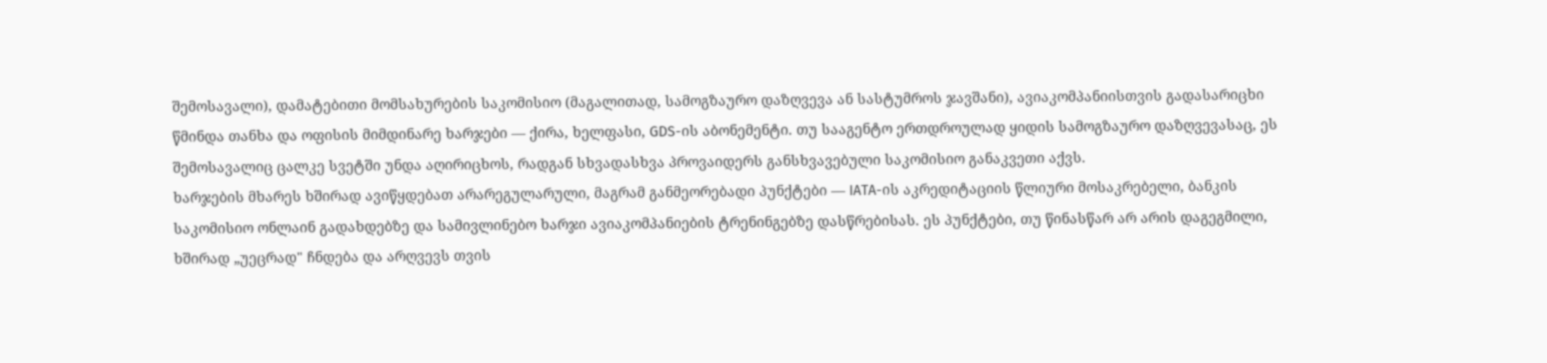შემოსავალი), დამატებითი მომსახურების საკომისიო (მაგალითად, სამოგზაურო დაზღვევა ან სასტუმროს ჯავშანი), ავიაკომპანიისთვის გადასარიცხი წმინდა თანხა და ოფისის მიმდინარე ხარჯები — ქირა, ხელფასი, GDS-ის აბონემენტი. თუ სააგენტო ერთდროულად ყიდის სამოგზაურო დაზღვევასაც, ეს შემოსავალიც ცალკე სვეტში უნდა აღირიცხოს, რადგან სხვადასხვა პროვაიდერს განსხვავებული საკომისიო განაკვეთი აქვს.
ხარჯების მხარეს ხშირად ავიწყდებათ არარეგულარული, მაგრამ განმეორებადი პუნქტები — IATA-ის აკრედიტაციის წლიური მოსაკრებელი, ბანკის საკომისიო ონლაინ გადახდებზე და სამივლინებო ხარჯი ავიაკომპანიების ტრენინგებზე დასწრებისას. ეს პუნქტები, თუ წინასწარ არ არის დაგეგმილი, ხშირად „უეცრად" ჩნდება და არღვევს თვის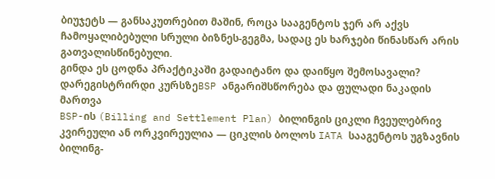ბიუჯეტს — განსაკუთრებით მაშინ, როცა სააგენტოს ჯერ არ აქვს ჩამოყალიბებული სრული ბიზნეს-გეგმა, სადაც ეს ხარჯები წინასწარ არის გათვალისწინებული.
გინდა ეს ცოდნა პრაქტიკაში გადაიტანო და დაიწყო შემოსავალი?
დარეგისტრირდი კურსზეBSP ანგარიშსწორება და ფულადი ნაკადის მართვა
BSP-ის (Billing and Settlement Plan) ბილინგის ციკლი ჩვეულებრივ კვირეული ან ორკვირეულია — ციკლის ბოლოს IATA სააგენტოს უგზავნის ბილინგ-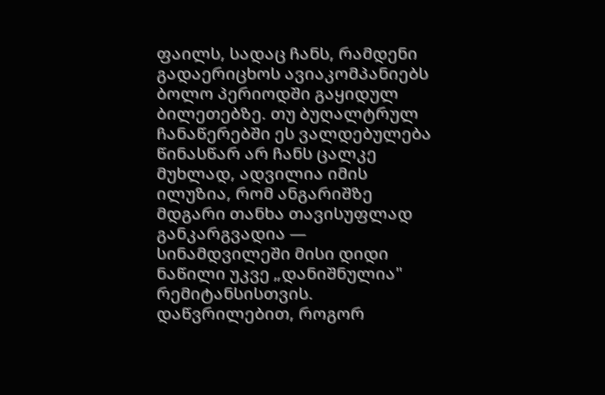ფაილს, სადაც ჩანს, რამდენი გადაერიცხოს ავიაკომპანიებს ბოლო პერიოდში გაყიდულ ბილეთებზე. თუ ბუღალტრულ ჩანაწერებში ეს ვალდებულება წინასწარ არ ჩანს ცალკე მუხლად, ადვილია იმის ილუზია, რომ ანგარიშზე მდგარი თანხა თავისუფლად განკარგვადია — სინამდვილეში მისი დიდი ნაწილი უკვე „დანიშნულია" რემიტანსისთვის. დაწვრილებით, როგორ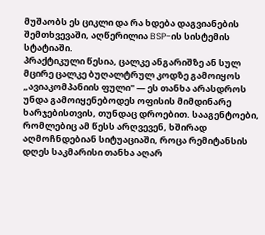მუშაობს ეს ციკლი და რა ხდება დაგვიანების შემთხვევაში, აღწერილია BSP-ის სისტემის სტატიაში.
პრაქტიკული წესია, ცალკე ანგარიშზე ან სულ მცირე ცალკე ბუღალტრულ კოდზე გამოიყოს „ავიაკომპანიის ფული" — ეს თანხა არასდროს უნდა გამოიყენებოდეს ოფისის მიმდინარე ხარჯებისთვის, თუნდაც დროებით. სააგენტოები, რომლებიც ამ წესს არღვევენ, ხშირად აღმოჩნდებიან სიტუაციაში, როცა რემიტანსის დღეს საკმარისი თანხა აღარ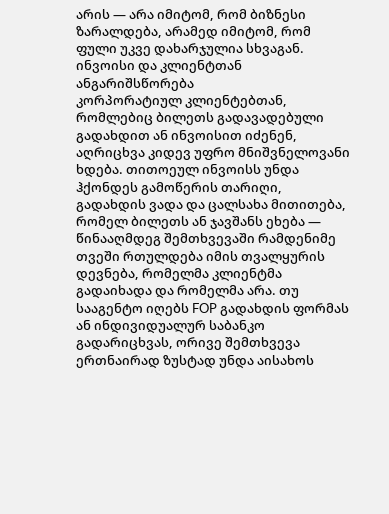არის — არა იმიტომ, რომ ბიზნესი ზარალდება, არამედ იმიტომ, რომ ფული უკვე დახარჯულია სხვაგან.
ინვოისი და კლიენტთან ანგარიშსწორება
კორპორატიულ კლიენტებთან, რომლებიც ბილეთს გადავადებული გადახდით ან ინვოისით იძენენ, აღრიცხვა კიდევ უფრო მნიშვნელოვანი ხდება. თითოეულ ინვოისს უნდა ჰქონდეს გამოწერის თარიღი, გადახდის ვადა და ცალსახა მითითება, რომელ ბილეთს ან ჯავშანს ეხება — წინააღმდეგ შემთხვევაში რამდენიმე თვეში რთულდება იმის თვალყურის დევნება, რომელმა კლიენტმა გადაიხადა და რომელმა არა. თუ სააგენტო იღებს FOP გადახდის ფორმას ან ინდივიდუალურ საბანკო გადარიცხვას, ორივე შემთხვევა ერთნაირად ზუსტად უნდა აისახოს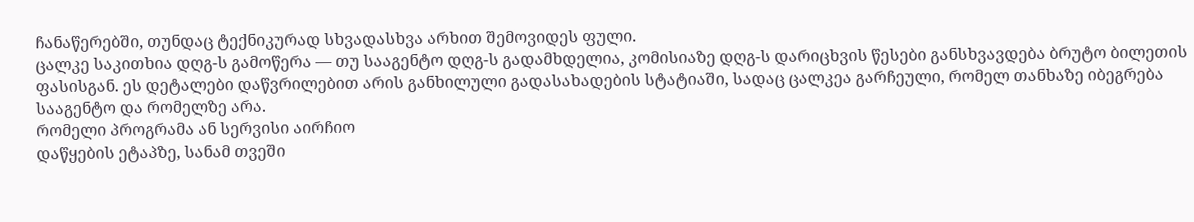ჩანაწერებში, თუნდაც ტექნიკურად სხვადასხვა არხით შემოვიდეს ფული.
ცალკე საკითხია დღგ-ს გამოწერა — თუ სააგენტო დღგ-ს გადამხდელია, კომისიაზე დღგ-ს დარიცხვის წესები განსხვავდება ბრუტო ბილეთის ფასისგან. ეს დეტალები დაწვრილებით არის განხილული გადასახადების სტატიაში, სადაც ცალკეა გარჩეული, რომელ თანხაზე იბეგრება სააგენტო და რომელზე არა.
რომელი პროგრამა ან სერვისი აირჩიო
დაწყების ეტაპზე, სანამ თვეში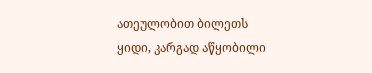ათეულობით ბილეთს ყიდი, კარგად აწყობილი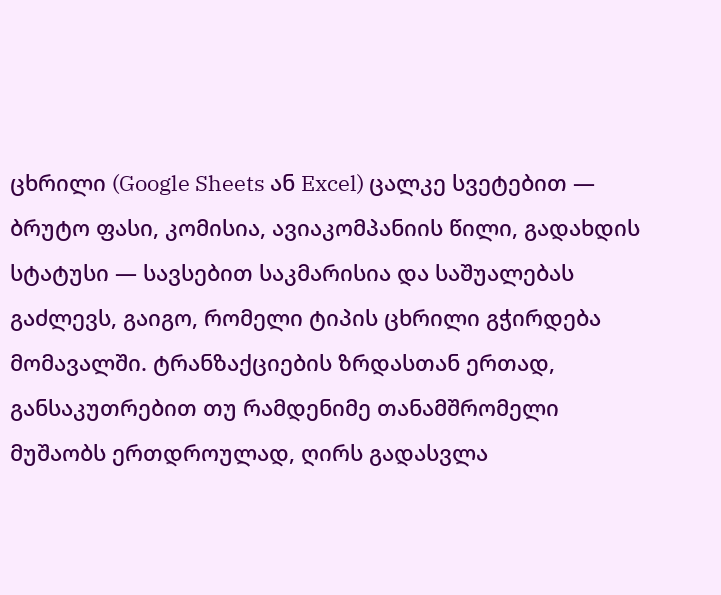ცხრილი (Google Sheets ან Excel) ცალკე სვეტებით — ბრუტო ფასი, კომისია, ავიაკომპანიის წილი, გადახდის სტატუსი — სავსებით საკმარისია და საშუალებას გაძლევს, გაიგო, რომელი ტიპის ცხრილი გჭირდება მომავალში. ტრანზაქციების ზრდასთან ერთად, განსაკუთრებით თუ რამდენიმე თანამშრომელი მუშაობს ერთდროულად, ღირს გადასვლა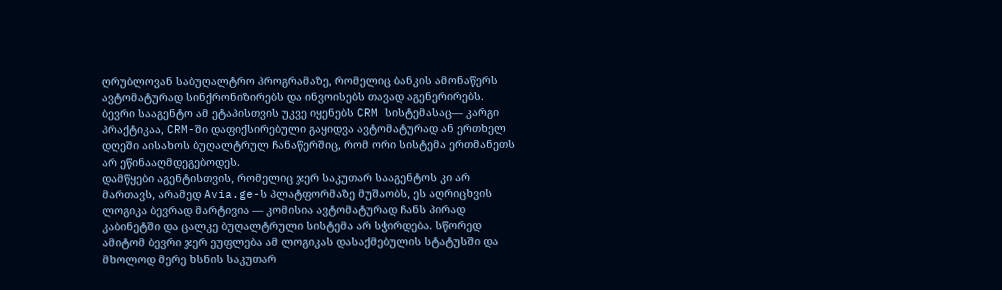ღრუბლოვან საბუღალტრო პროგრამაზე, რომელიც ბანკის ამონაწერს ავტომატურად სინქრონიზირებს და ინვოისებს თავად აგენერირებს. ბევრი სააგენტო ამ ეტაპისთვის უკვე იყენებს CRM სისტემასაც— კარგი პრაქტიკაა, CRM-ში დაფიქსირებული გაყიდვა ავტომატურად ან ერთხელ დღეში აისახოს ბუღალტრულ ჩანაწერშიც, რომ ორი სისტემა ერთმანეთს არ ეწინააღმდეგებოდეს.
დამწყები აგენტისთვის, რომელიც ჯერ საკუთარ სააგენტოს კი არ მართავს, არამედ Avia.ge-ს პლატფორმაზე მუშაობს, ეს აღრიცხვის ლოგიკა ბევრად მარტივია — კომისია ავტომატურად ჩანს პირად კაბინეტში და ცალკე ბუღალტრული სისტემა არ სჭირდება. სწორედ ამიტომ ბევრი ჯერ ეუფლება ამ ლოგიკას დასაქმებულის სტატუსში და მხოლოდ მერე ხსნის საკუთარ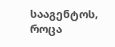სააგენტოს, როცა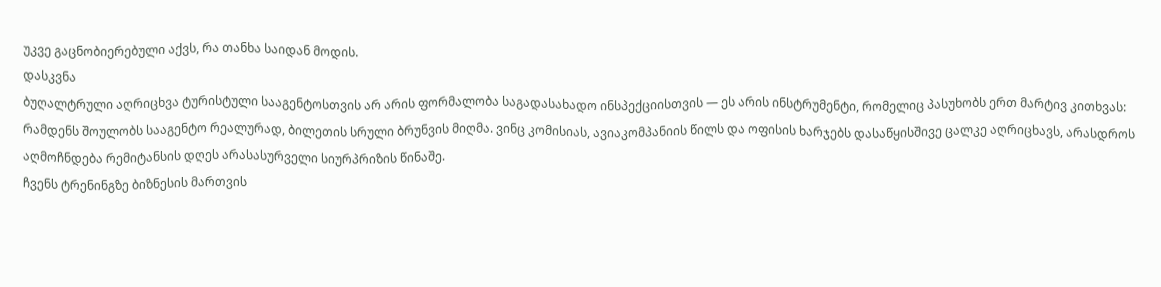უკვე გაცნობიერებული აქვს, რა თანხა საიდან მოდის.
დასკვნა
ბუღალტრული აღრიცხვა ტურისტული სააგენტოსთვის არ არის ფორმალობა საგადასახადო ინსპექციისთვის — ეს არის ინსტრუმენტი, რომელიც პასუხობს ერთ მარტივ კითხვას: რამდენს შოულობს სააგენტო რეალურად, ბილეთის სრული ბრუნვის მიღმა. ვინც კომისიას, ავიაკომპანიის წილს და ოფისის ხარჯებს დასაწყისშივე ცალკე აღრიცხავს, არასდროს აღმოჩნდება რემიტანსის დღეს არასასურველი სიურპრიზის წინაშე.
ჩვენს ტრენინგზე ბიზნესის მართვის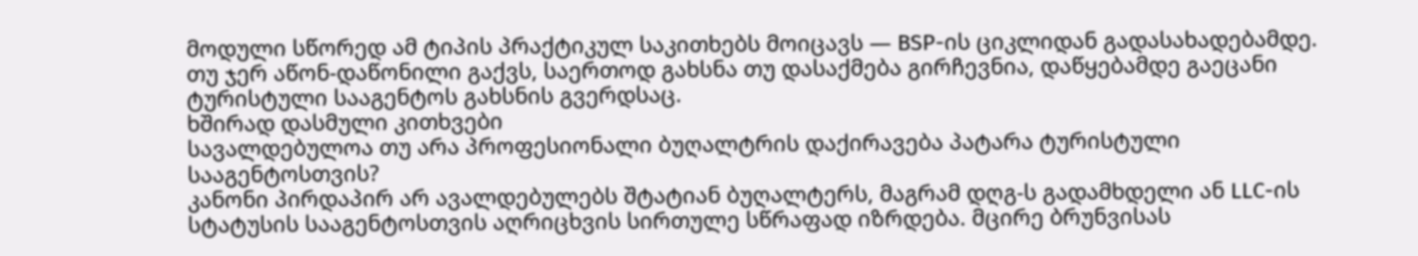მოდული სწორედ ამ ტიპის პრაქტიკულ საკითხებს მოიცავს — BSP-ის ციკლიდან გადასახადებამდე. თუ ჯერ აწონ-დაწონილი გაქვს, საერთოდ გახსნა თუ დასაქმება გირჩევნია, დაწყებამდე გაეცანი ტურისტული სააგენტოს გახსნის გვერდსაც.
ხშირად დასმული კითხვები
სავალდებულოა თუ არა პროფესიონალი ბუღალტრის დაქირავება პატარა ტურისტული სააგენტოსთვის?
კანონი პირდაპირ არ ავალდებულებს შტატიან ბუღალტერს, მაგრამ დღგ-ს გადამხდელი ან LLC-ის სტატუსის სააგენტოსთვის აღრიცხვის სირთულე სწრაფად იზრდება. მცირე ბრუნვისას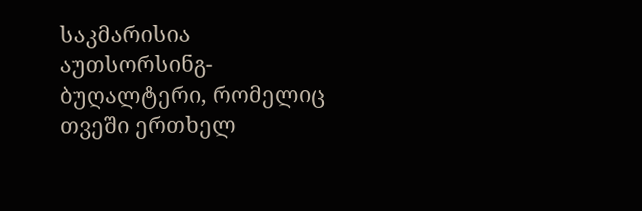საკმარისია აუთსორსინგ-ბუღალტერი, რომელიც თვეში ერთხელ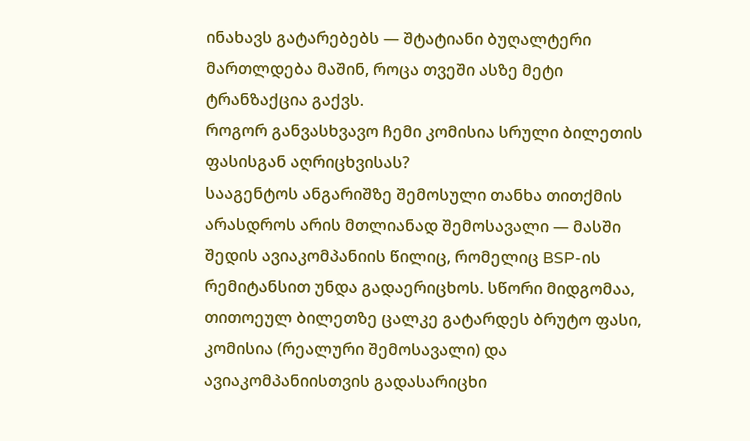ინახავს გატარებებს — შტატიანი ბუღალტერი მართლდება მაშინ, როცა თვეში ასზე მეტი ტრანზაქცია გაქვს.
როგორ განვასხვავო ჩემი კომისია სრული ბილეთის ფასისგან აღრიცხვისას?
სააგენტოს ანგარიშზე შემოსული თანხა თითქმის არასდროს არის მთლიანად შემოსავალი — მასში შედის ავიაკომპანიის წილიც, რომელიც BSP-ის რემიტანსით უნდა გადაერიცხოს. სწორი მიდგომაა, თითოეულ ბილეთზე ცალკე გატარდეს ბრუტო ფასი, კომისია (რეალური შემოსავალი) და ავიაკომპანიისთვის გადასარიცხი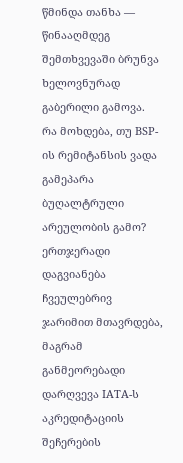წმინდა თანხა — წინააღმდეგ შემთხვევაში ბრუნვა ხელოვნურად გაბერილი გამოვა.
რა მოხდება, თუ BSP-ის რემიტანსის ვადა გამეპარა ბუღალტრული არეულობის გამო?
ერთჯერადი დაგვიანება ჩვეულებრივ ჯარიმით მთავრდება, მაგრამ განმეორებადი დარღვევა IATA-ს აკრედიტაციის შეჩერების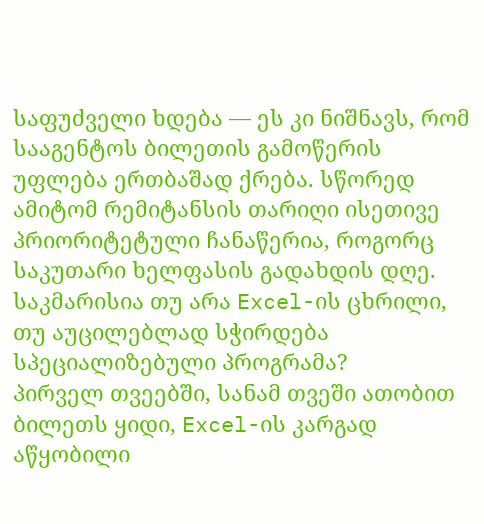საფუძველი ხდება — ეს კი ნიშნავს, რომ სააგენტოს ბილეთის გამოწერის უფლება ერთბაშად ქრება. სწორედ ამიტომ რემიტანსის თარიღი ისეთივე პრიორიტეტული ჩანაწერია, როგორც საკუთარი ხელფასის გადახდის დღე.
საკმარისია თუ არა Excel-ის ცხრილი, თუ აუცილებლად სჭირდება სპეციალიზებული პროგრამა?
პირველ თვეებში, სანამ თვეში ათობით ბილეთს ყიდი, Excel-ის კარგად აწყობილი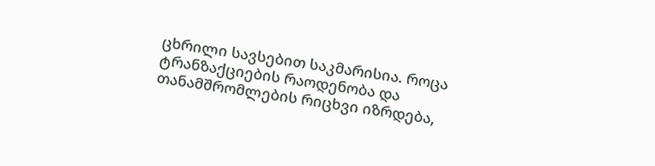ცხრილი სავსებით საკმარისია. როცა ტრანზაქციების რაოდენობა და თანამშრომლების რიცხვი იზრდება,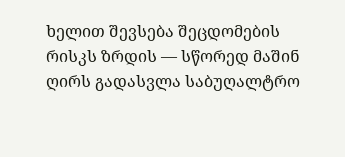ხელით შევსება შეცდომების რისკს ზრდის — სწორედ მაშინ ღირს გადასვლა საბუღალტრო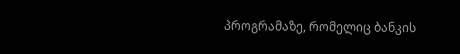პროგრამაზე, რომელიც ბანკის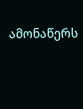ამონაწერს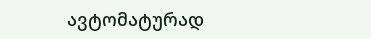ავტომატურად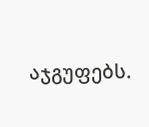აჯგუფებს.